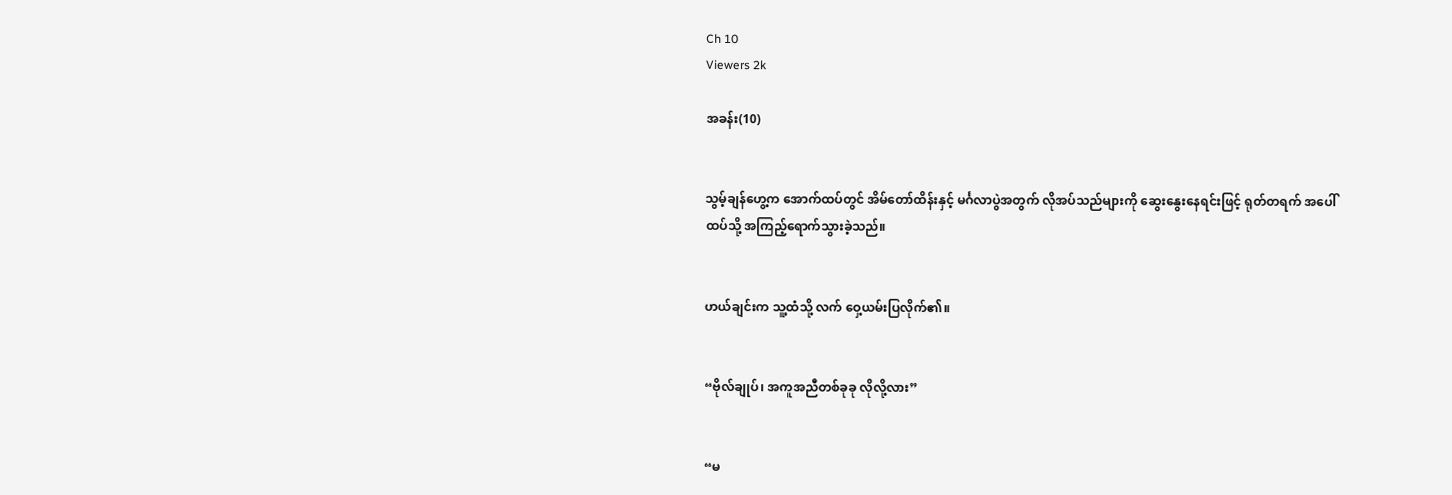Ch 10
Viewers 2k

အခန်း(10)


သွမ့်ချန်ဟွေ့က အောက်ထပ်တွင် အိမ်တော်ထိန်းနှင့် မင်္ဂလာပွဲအတွက် လိုအပ်သည်များကို ဆွေးနွေးနေရင်းဖြင့် ရုတ်တရက် အပေါ်ထပ်သို့ အကြည့်ရောက်သွားခဲ့သည်။


ဟယ်ချင်းက သူ့ထံသို့ လက် ဝှေ့ယမ်းပြလိုက်၏။


“ဗိုလ်ချုပ်၊ အကူအညီတစ်ခုခု လိုလို့လား”


“မ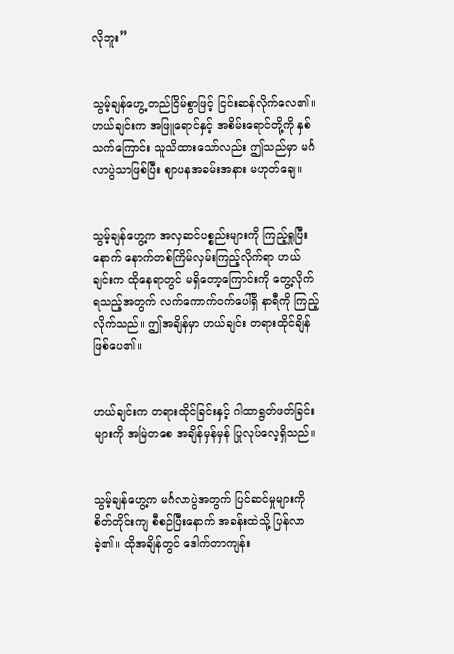လိုဘူး”


သွမ့်ချန်ဟွေ့ တည်ငြိမ်စွာဖြင့် ငြင်းဆန်လိုက်လေ၏။ ဟယ်ချင်းက အဖြူရောင်နှင့် အစိမ်းရောင်တို့ကို နှစ်သက်ကြောင်း သူသိထားသော်လည်း ဤသည်မှာ မင်္ဂလာပွဲသာဖြစ်ပြီး ဈာပနအခမ်းအနား မဟုတ်‌ချေ။


သွမ့်ချန်ဟွေ့က အလှဆင်ပစ္စည်းများကို ကြည့်ရှုပြီးနောက် နောက်တစ်ကြိမ်လှမ်းကြည့်လိုက်ရာ ဟယ်ချင်းက ထိုနေရာတွင် မရှိတော့ကြောင်းကို တွေ့လိုက်ရသည့်အတွက် လက်ကောက်ဝက်ပေါ်ရှိ နာရီကို ကြည့်လိုက်သည်။ ဤအချိန်မှာ ဟယ်ချင်း တရားထိုင်ချိန်ဖြစ်ပေ၏။


ဟယ်ချင်းက တရားထိုင်ခြင်းနှင့် ဂါထာရွတ်ဖတ်ခြင်းများကို အမြဲတစေ အချိန်မှန်မှန် ပြုလုပ်လေ့ရှိသည်။


သွမ့်ချန်ဟွေ့က မင်္ဂလာပွဲအတွက် ပြင်ဆင်မှုများကို စိတ်တိုင်းကျ စီစဉ်ပြီးနောက် အခန်းထဲသို့ ပြန်လာခဲ့၏။ ထိုအချိန်တွင် ဒေါက်တာကျန်း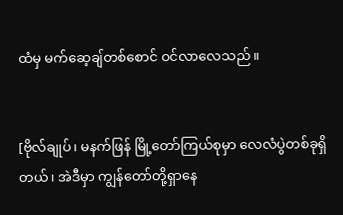ထံမှ မက်ဆေ့ချ်တစ်စောင် ဝင်လာလေသည်။


[ဗိုလ်ချုပ်၊ မနက်ဖြန် မြို့တော်ကြယ်စုမှာ လေလံပွဲတစ်ခုရှိတယ်၊ အဲဒီမှာ ကျွန်တော်တို့ရှာနေ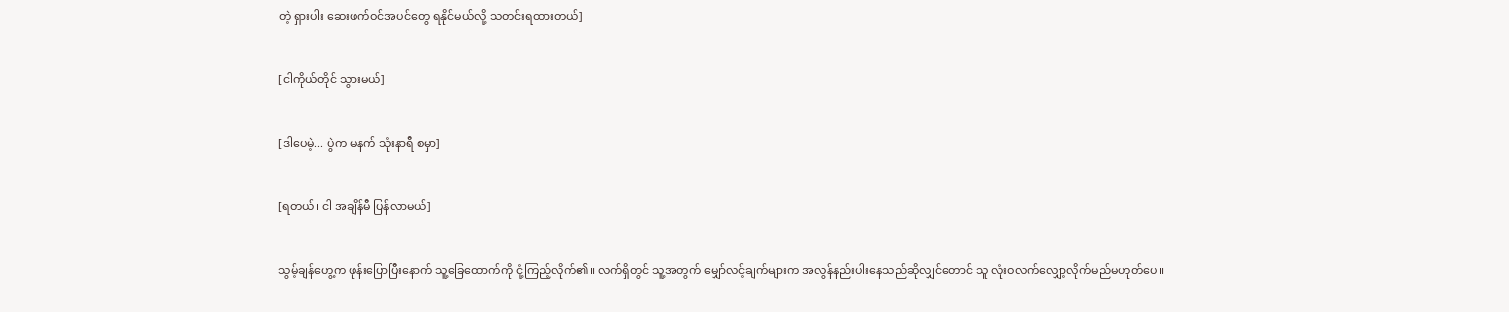တဲ့ ရှားပါး ဆေးဖက်ဝင်အပင်တွေ ရနိုင်မယ်လို့ သတင်းရထားတယ်]


[ငါကိုယ်တိုင် သွားမယ်]


[ဒါပေမဲ့... ပွဲက မနက် သုံးနာရီ စမှာ]


[ရတယ်၊ ငါ အချိန်မီ ပြန်လာမယ်]


သွမ့်ချန်ဟွေ့က ဖုန်းပြောပြီးနောက် သူ့ခြေထောက်ကို ငုံ့ကြည့်လိုက်၏။ လက်ရှိတွင် သူ့အတွက် မျှော်လင့်ချက်များက အလွန်နည်းပါးနေသည်ဆိုလျှင်တောင် သူ လုံးဝလက်လျှော့လိုက်မည်မဟုတ်ပေ။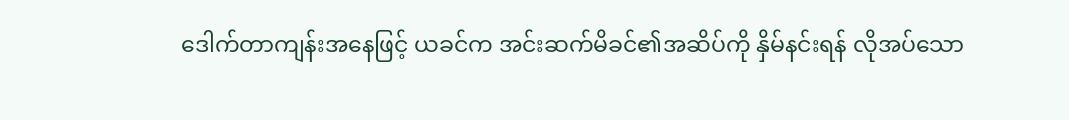ဒေါက်တာကျန်းအနေဖြင့် ယခင်က အင်းဆက်မိခင်၏အဆိပ်ကို နှိမ်နင်းရန် လိုအပ်သော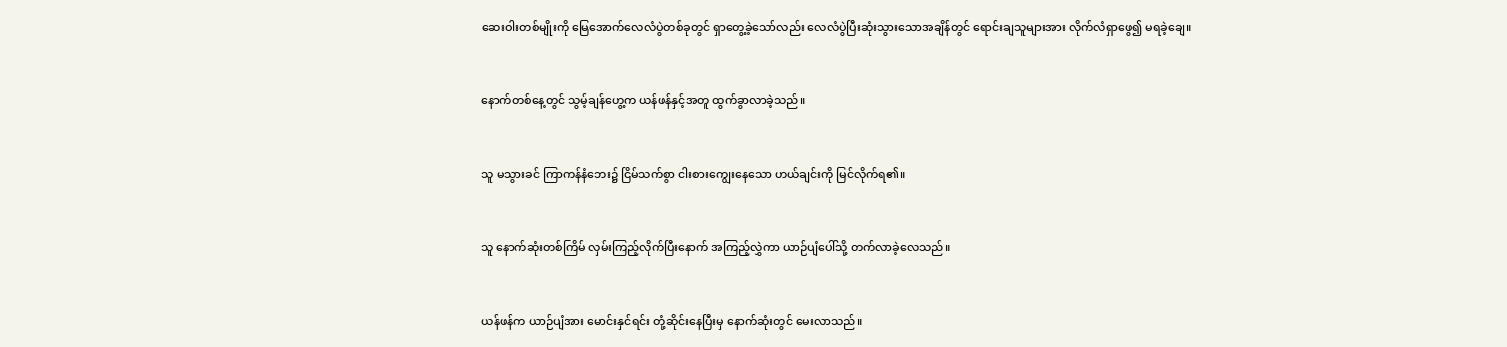ဆေးဝါးတစ်မျိုးကို မြေအောက်လေလံပွဲတစ်ခုတွင် ရှာတွေ့ခဲ့သော်လည်း လေလံပွဲပြီးဆုံးသွားသောအချိန်တွင် ရောင်းချသူများအား လိုက်လံရှာဖွေ၍ မရခဲ့ချေ။


နောက်တစ်နေ့တွင် သွမ့်ချန်ဟွေ့က ယန်ဖန်နှင့်အတူ ထွက်ခွာလာခဲ့သည်။


သူ မသွားခင် ကြာကန်နံဘေး၌ ငြိမ်သက်စွာ ငါးစားကျွေးနေသော ဟယ်ချင်းကို မြင်လိုက်ရ၏။


သူ နောက်ဆုံးတစ်ကြိမ် လှမ်းကြည့်လိုက်ပြီးနောက် အကြည့်လွှဲကာ ယာဉ်ပျံပေါ်သို့ တက်လာခဲ့လေသည်။


ယန်ဖန်က ယာဉ်ပျံအား မောင်းနှင်ရင်း တုံ့ဆိုင်းနေပြီးမှ နောက်ဆုံးတွင် မေးလာသည်။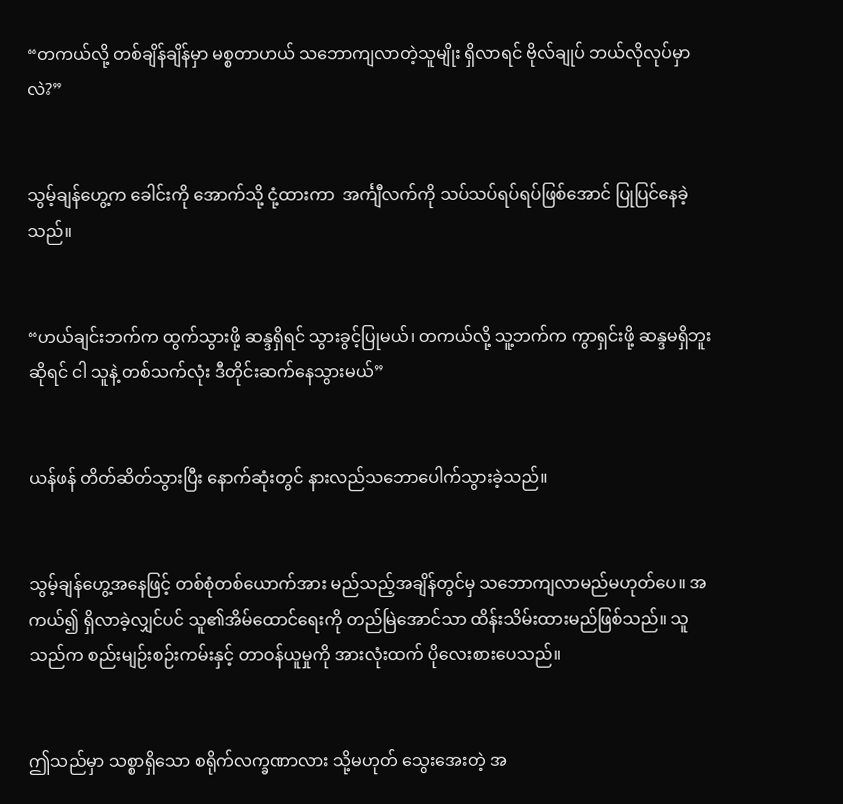“တကယ်လို့ တစ်ချိန်ချိန်မှာ မစ္စတာဟယ် သဘောကျလာတဲ့သူမျိုး ရှိလာရင် ဗိုလ်ချုပ် ဘယ်လိုလုပ်မှာလဲ?”


သွမ့်ချန်ဟွေ့က ခေါင်းကို အောက်သို့ ငုံ့ထားကာ  အင်္ကျီလက်ကို သပ်သပ်ရပ်ရပ်ဖြစ်အောင် ပြုပြင်နေခဲ့သည်။


“ဟယ်ချင်းဘက်က ထွက်သွားဖို့ ဆန္ဒရှိရင် သွားခွင့်ပြုမယ်၊ တကယ်လို့ သူ့ဘက်က ကွာရှင်းဖို့ ဆန္ဒမရှိဘူးဆိုရင် ငါ သူနဲ့ တစ်သက်လုံး ဒီတိုင်းဆက်နေသွားမယ်”


ယန်ဖန် တိတ်ဆိတ်သွားပြီး နောက်ဆုံးတွင် နားလည်သဘောပေါက်သွားခဲ့သည်။


သွမ့်ချန်ဟွေ့အနေဖြင့် တစ်စုံတစ်ယောက်အား မည်သည့်အချိန်တွင်မှ သဘောကျလာမည်မဟုတ်ပေ။ အကယ်၍ ရှိလာခဲ့လျှင်ပင် သူ၏အိမ်ထောင်ရေးကို တည်မြဲအောင်သာ ထိန်းသိမ်းထားမည်ဖြစ်သည်။ သူသည်က စည်းမျဉ်းစဉ်းကမ်းနှင့် တာဝန်ယူမှုကို အားလုံးထက် ပိုလေးစားပေသည်။


ဤသည်မှာ သစ္စာရှိသော စရိုက်လက္ခဏာလား သို့မဟုတ် သွေးအေးတဲ့ အ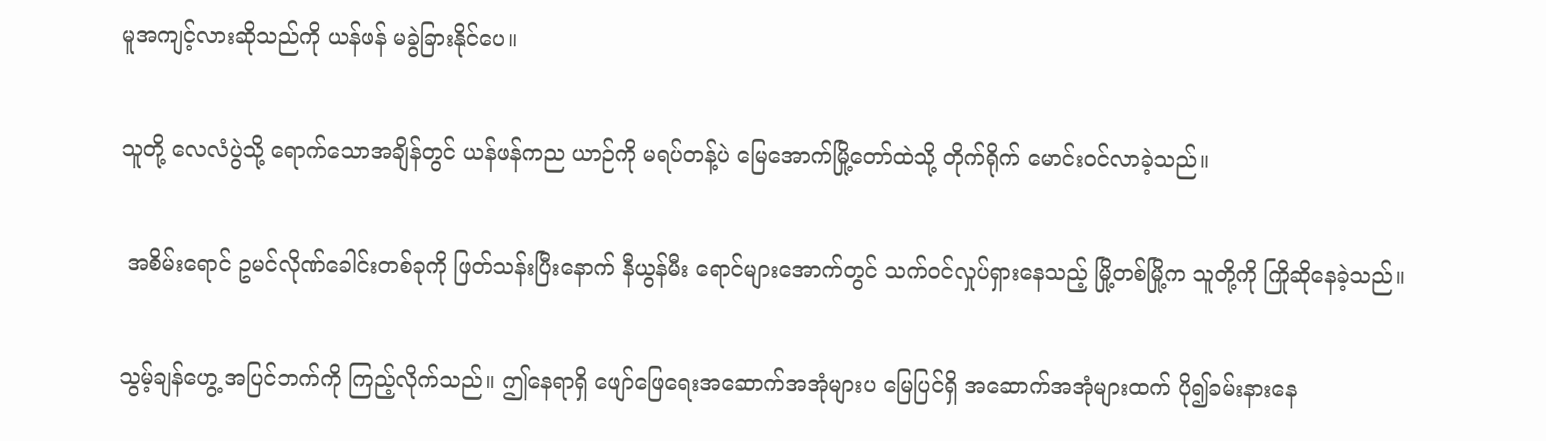မူအကျင့်လားဆိုသည်ကို ယန်ဖန် မခွဲခြားနိုင်ပေ။


သူတို့ လေလံပွဲသို့ ရောက်သောအချိန်တွင် ယန်ဖန်ကည ယာဉ်ကို မရပ်တန့်ပဲ မြေအောက်မြို့တော်ထဲသို့ တိုက်ရိုက် မောင်းဝင်လာခဲ့သည်။


 အစိမ်းရောင် ဥမင်လိုဏ်ခေါင်းတစ်ခုကို ဖြတ်သန်းပြီးနောက် နီယွန်မီး ရောင်များအောက်တွင် သက်ဝင်လှုပ်ရှားနေသည့် မြို့တစ်မြို့က သူတို့ကို ကြိုဆိုနေခဲ့သည်။


သွမ့်ချန်ဟွေ့ အပြင်ဘက်ကို ကြည့်လိုက်သည်။ ဤနေရာရှိ ဖျော်ဖြေရေးအဆောက်အအုံများပ မြေပြင်ရှိ အဆောက်အအုံများထက် ပို၍ခမ်းနားနေ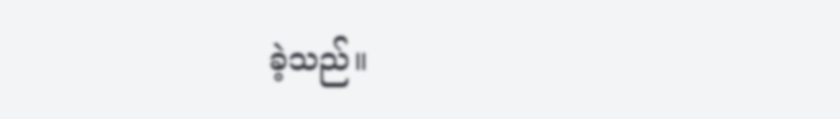ခဲ့သည်။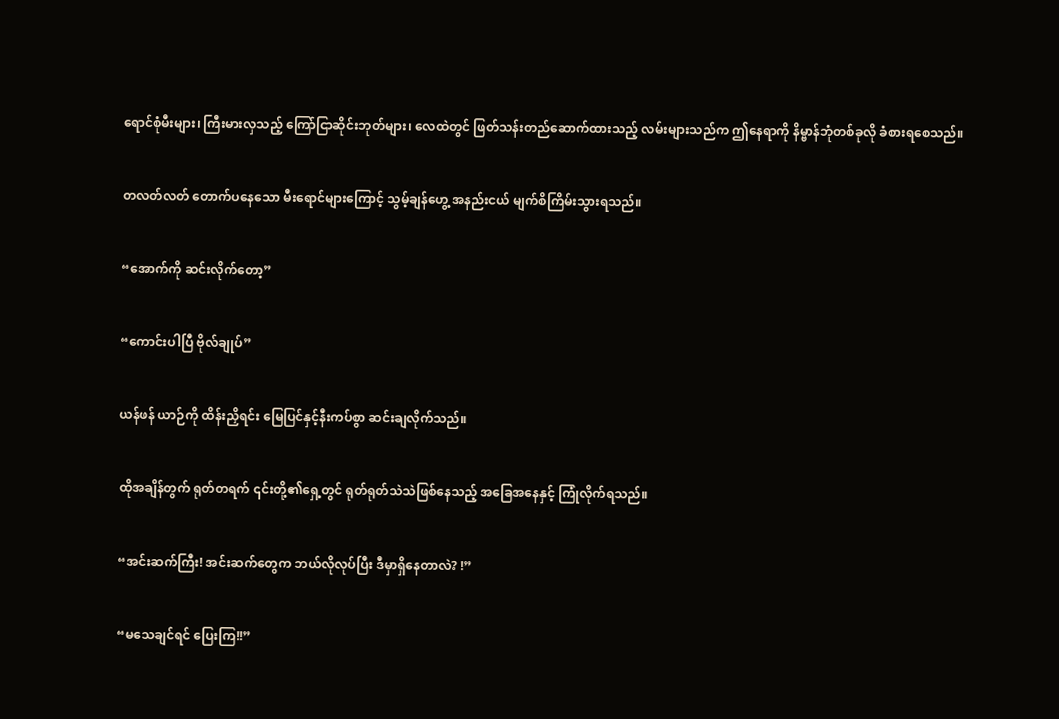ရောင်စုံမီးများ၊ ကြီးမားလှသည့် ကြော်ငြာဆိုင်းဘုတ်များ၊ လေထဲတွင် ဖြတ်သန်းတည်ဆောက်ထားသည့် လမ်းများသည်က ဤနေရာကို နိမ္ဗာန်ဘုံတစ်ခုလို ခံစားရစေသည်။


တလတ်လတ် တောက်ပနေသော မီးရောင်များကြောင့် သွမ့်ချန်ဟွေ့ အနည်းငယ် မျက်စိကြိမ်းသွားရသည်။


“အောက်ကို ဆင်းလိုက်တော့”


“ကောင်းပါပြီ ဗိုလ်ချုပ်”


ယန်ဖန် ယာဉ်ကို ထိန်းညှိရင်း မြေပြင်နှင့်နီးကပ်စွာ ဆင်းချလိုက်သည်။


ထိုအချိန်တွက် ရုတ်တရက် ၎င်းတို့၏ရှေ့တွင် ရုတ်ရုတ်သဲသဲဖြစ်နေသည့် အခြေအနေနှင့် ကြုံလိုက်ရသည်။


“အင်းဆက်ကြီး! အင်းဆက်တွေက ဘယ်လိုလုပ်ပြီး ဒီမှာရှိနေတာလဲ? !”


“မသေချင်ရင် ပြေးကြ!!”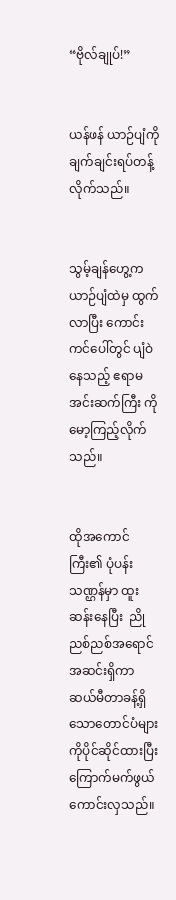“ဗိုလ်ချုပ်!”


ယန်ဖန် ယာဉ်ပျံကို ချက်ချင်းရပ်တန့်လိုက်သည်။


သွမ့်ချန်ဟွေ့က ယာဉ်ပျံထဲမှ ထွက်လာပြီး ကောင်းကင်ပေါ်တွင် ပျံဝဲနေသည့် ဧရာမအင်းဆက်ကြီး ကို မော့ကြည့်လိုက်သည်။


ထိုအကောင်ကြီး၏ ပုံပန်းသဏ္ဌန်မှာ ထူးဆန်းနေပြီး  ညိုညစ်ညစ်အရောင်အဆင်းရှိကာ ဆယ်မီတာခန့်ရှိသောတောင်ပံများကိုပိုင်ဆိုင်ထားပြီး ကြောက်မက်ဖွယ်ကောင်းလှသည်။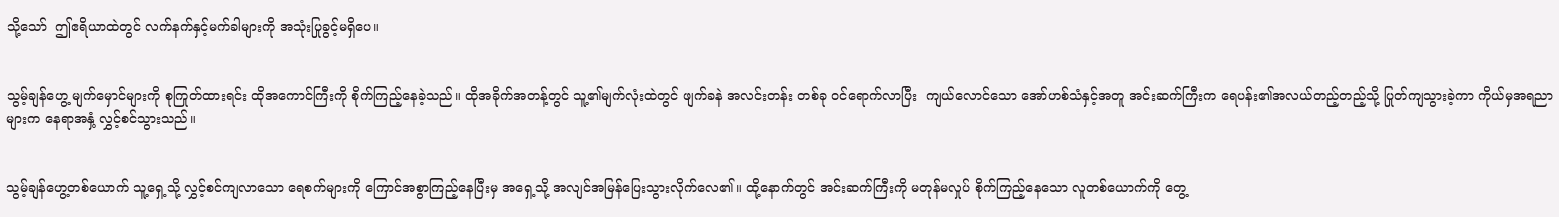သို့သော်  ဤဧရိယာထဲတွင် လက်နက်နှင့်မက်ခါများကို အသုံးပြုခွင့်မရှိပေ။


သွမ့်ချန်ဟွေ့ မျက်မှောင်များကို စုကြုတ်ထားရင်း ထိုအကောင်ကြီးကို စိုက်ကြည့်နေခဲ့သည်။ ထိုအခိုက်အတန့်တွင် သူ့၏မျက်လုံးထဲတွင် ဖျက်ခနဲ အလင်းတန်း တစ်ခု ဝင်ရောက်လာပြီး  ကျယ်လောင်သော အော်ဟစ်သံနှင့်အတူ အင်းဆက်ကြီးက ရေပန်း၏အလယ်တည့်တည့်သို့ ပြုတ်ကျသွားခဲ့ကာ ကိုယ်မှအရညာများက နေရာအနှံ့ လွှင့်စင်သွားသည်။


သွမ့်ချန်ဟွေ့တစ်ယောက် သူ့ရှေ့သို့ လွှင့်စင်ကျလာသော ရေစက်များကို ကြောင်အစွာကြည့်နေပြီးမှ အရှေ့သို့ အလျင်အမြန်ပြေးသွားလိုက်လေ၏။ ထို့နောက်တွင် အင်းဆက်ကြီးကို မတုန်မလှုပ် စိုက်ကြည့်နေသော လူတစ်ယောက်ကို တွေ့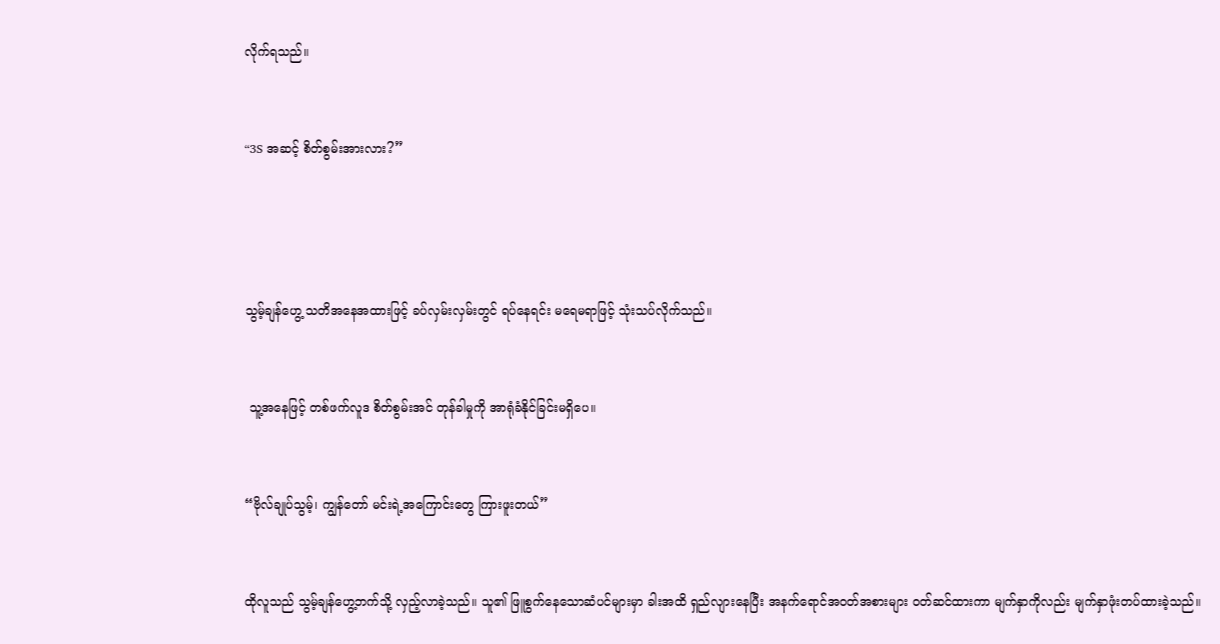လိုက်ရသည်။


“3S အဆင့် စိတ်စွမ်းအားလား?”




သွမ့်ချန်ဟွေ့ သတိအနေအထားဖြင့် ခပ်လှမ်းလှမ်းတွင် ရပ်နေရင်း မရေမရာဖြင့် သုံးသပ်လိုက်သည်။


 သူ့အနေဖြင့် တစ်ဖက်လူဒ စိတ်စွမ်းအင် တုန်ခါမှုကို အာရုံခံနိုင်ခြင်းမရှိပေ။


“ဗိုလ်ချုပ်သွမ့်၊ ကျွန်တော် မင်းရဲ့အကြောင်းတွေ ကြားဖူးတယ်”


ထိုလူသည် သွမ့်ချန်ဟွေ့ဘက်သို့ လှည့်လာခဲ့သည်။ သူ၏ ဖြူစွက်နေသောဆံပင်များမှာ ခါးအထိ ရှည်လျားနေပြီး အနက်ရောင်အဝတ်အစားများ ဝတ်ဆင်ထားကာ မျက်နှာကိုလည်း မျက်နှာဖုံးတပ်ထားခဲ့သည်။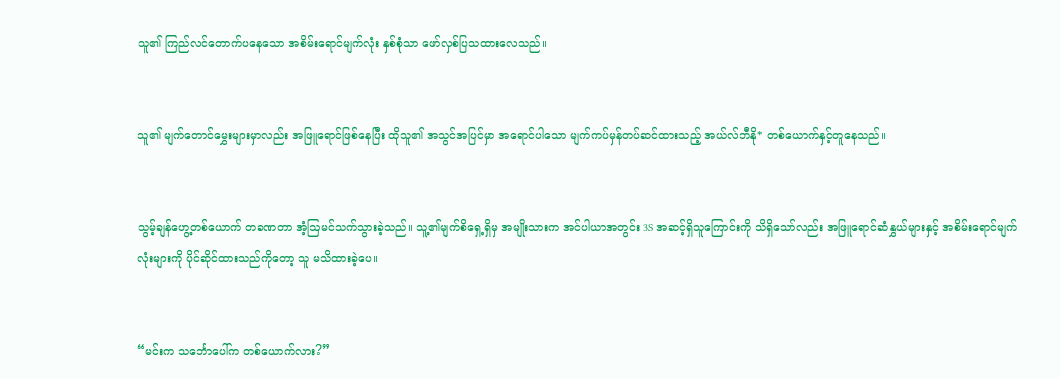သူ၏ ကြည်လင်တောက်ပနေသော အစိမ်းရောင်မျက်လုံး နှစ်စုံသာ ဖော်လှစ်ပြသထားလေသည်။


သူ၏ မျက်တောင်မွှေးများမှာလည်း အဖြူရောင်ဖြစ်နေပြီး ထိုသူ၏ အသွင်အပြင်မှာ အရောင်ပါသော မျက်ကပ်မှန်တပ်ဆင်ထားသည့် အယ်လ်ဘီနို* တစ်ယောက်နှင့်တူနေသည်။


သွမ့်ချန်ဟွေ့တစ်ယောက် တခဏတာ အံ့ဩမင်သက်သွားခဲ့သည်။ သူ့၏မျက်စိရှေ့ရှိမှ အမျိုးသားက အင်ပါယာအတွင်း 3S အဆင့်ရှိသူကြောင်းကို သိရှိသော်လည်း အဖြူရောင်ဆံနွှယ်များနှင့် အစိမ်းရောင်မျက်လုံးများကို ပိုင်ဆိုင်ထားသည်ကိုတော့ သူ မသိထားခဲ့ပေ။


“မင်းက သင်္ဘောပေါ်က တစ်ယောက်လား?”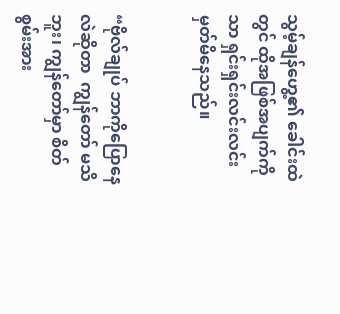သွမ့်ချန်ဟွေ့၏ ခေါင်းထဲတွင် ထိုအဖြစ်အပျက်ကိုသာ ရှင်းရှင်းလင်းလင်း မှတ်မိနေသည်။


“ဗိုလ်ချုပ် ဘာကိုပြောနေလဲဆိုတာ  ကျွန်တော် မသိဘူး၊ ကျွန်တော်မှာ စိတ်စွမ်းအား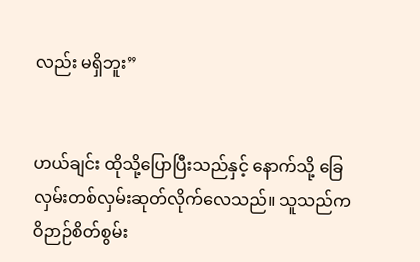လည်း မရှိဘူး”


ဟယ်ချင်း ထိုသို့ပြောပြီးသည်နှင့် နောက်သို့ ခြေလှမ်းတစ်လှမ်းဆုတ်လိုက်လေသည်။ သူသည်က ဝိဉာဉ်စိတ်စွမ်း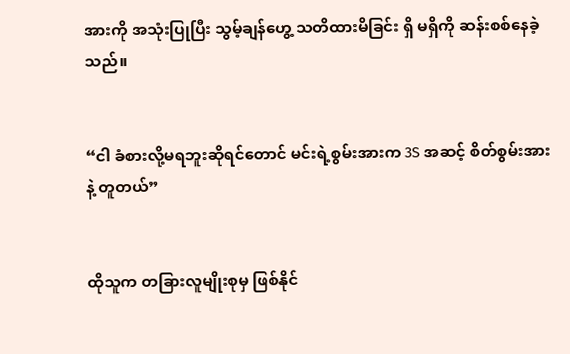အားကို အသုံးပြုပြီး သွမ့်ချန်ဟွေ့ သတိထားမိခြင်း ရှိ မရှိကို ဆန်းစစ်နေခဲ့သည်။


“ငါ ခံစားလို့မရဘူးဆိုရင်တောင် မင်းရဲ့စွမ်းအားက 3S အဆင့် စိတ်စွမ်းအားနဲ့ တူတယ်”


ထိုသူက တခြားလူမျိုးစုမှ ဖြစ်နိုင်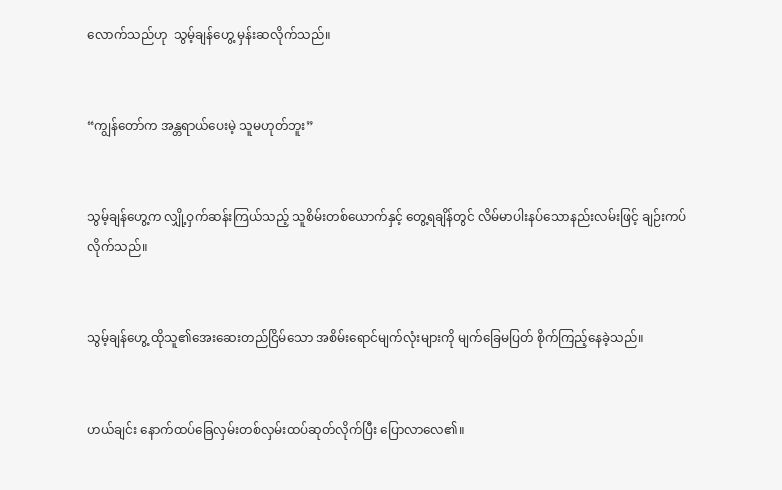လောက်သည်ဟု  သွမ့်ချန်ဟွေ့ မှန်းဆလိုက်သည်။


“ကျွန်တော်က အန္တရာယ်ပေးမဲ့ သူမဟုတ်ဘူး”


သွမ့်ချန်ဟွေ့က လျှို့ဝှက်ဆန်းကြယ်သည့် သူစိမ်းတစ်ယောက်နှင့် တွေ့ရချိန်တွင် လိမ်မာပါးနပ်သောနည်းလမ်းဖြင့် ချဉ်းကပ်လိုက်သည်။


သွမ့်ချန်ဟွေ့ ထိုသူ၏အေးဆေးတည်ငြိမ်သော အစိမ်းရောင်မျက်လုံးများကို မျက်ခြေမပြတ် စိုက်ကြည့်နေခဲ့သည်။


ဟယ်ချင်း နောက်ထပ်ခြေလှမ်းတစ်လှမ်းထပ်ဆုတ်လိုက်ပြီး ပြောလာလေ၏။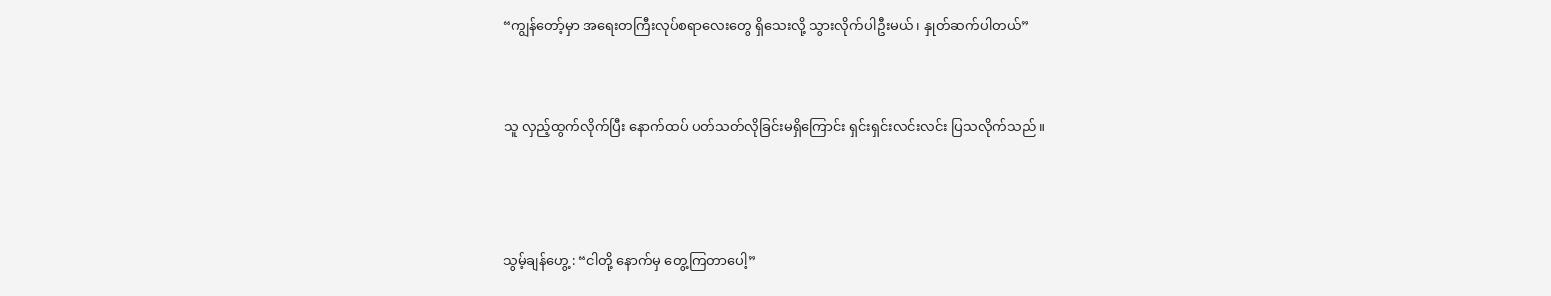“ကျွန်တော့်မှာ အရေးတကြီးလုပ်စရာလေးတွေ ရှိသေးလို့ သွားလိုက်ပါဦးမယ်၊ နှုတ်ဆက်ပါတယ်”


သူ လှည့်ထွက်လိုက်ပြီး နောက်ထပ် ပတ်သတ်လိုခြင်းမရှိကြောင်း ရှင်းရှင်းလင်းလင်း ပြသလိုက်သည်။



သွမ့်ချန်ဟွေ့ : “ငါတို့ နောက်မှ တွေ့ကြတာပေါ့”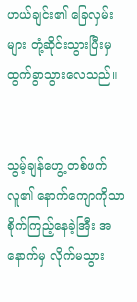ဟယ်ချင်း၏ ခြေလှမ်းများ တုံ့ဆိုင်းသွားပြီးမှ ထွက်ခွာသွားလေသည်။


သွမ့်ချန်ဟွေ့ တစ်ဖက်လူ၏ နောက်ကျောကိုသာ စိုက်ကြည့်နေခဲ့အြီး အနောက်မှ လိုက်မသွား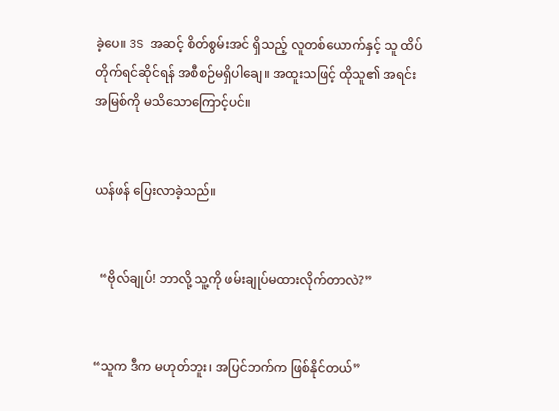ခဲ့ပေ။ 3S အဆင့် စိတ်စွမ်းအင် ရှိသည့် လူတစ်ယောက်နှင့် သူ ထိပ်တိုက်ရင်ဆိုင်ရန် အစီစဉ်မရှိပါချေ။ အထူးသဖြင့် ထိုသူ၏ အရင်းအမြစ်ကို မသိသောကြောင့်ပင်။


ယန်ဖန် ပြေးလာခဲ့သည်။


  “ဗိုလ်ချုပ်! ဘာလို့ သူ့ကို ဖမ်းချုပ်မထားလိုက်တာလဲ?”


“သူက ဒီက မဟုတ်ဘူး၊ အပြင်ဘက်က ဖြစ်နိုင်တယ်”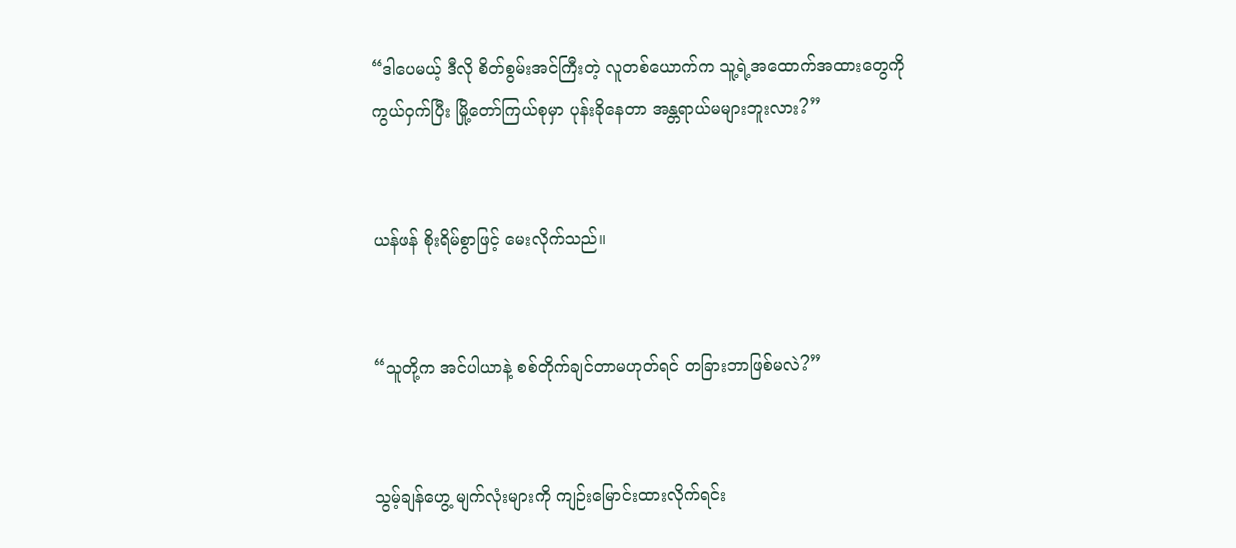“ဒါပေမယ့် ဒီလို စိတ်စွမ်းအင်ကြီးတဲ့ လူတစ်ယောက်က သူ့ရဲ့အထောက်အထားတွေကို ကွယ်ဝှက်ပြီး မြို့တော်ကြယ်စုမှာ ပုန်းခိုနေတာ အန္တရာယ်မများဘူးလား?”


ယန်ဖန် စိုးရိမ်စွာဖြင့် မေးလိုက်သည်။


“သူတို့က အင်ပါယာနဲ့ စစ်တိုက်ချင်တာမဟုတ်ရင် တခြားဘာဖြစ်မလဲ?”


သွမ့်ချန်ဟွေ့ မျက်လုံးများကို ကျဉ်းမြောင်းထားလိုက်ရင်း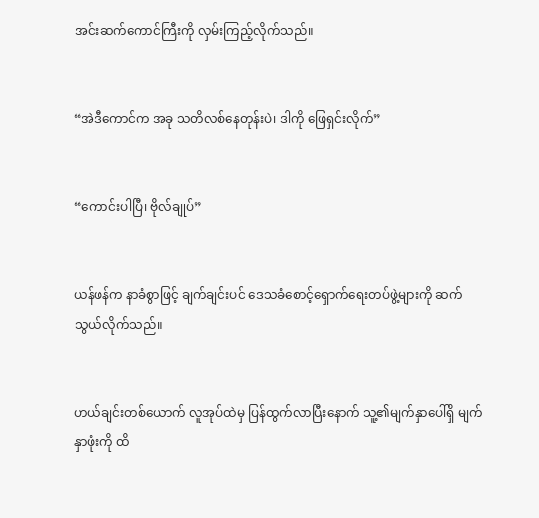အင်းဆက်ကောင်ကြီးကို လှမ်းကြည့်လိုက်သည်။


“အဲဒီကောင်က အခု သတိလစ်နေတုန်းပဲ၊ ဒါကို ဖြေရှင်းလိုက်”


“ကောင်းပါပြီ၊ ဗိုလ်ချုပ်”


ယန်ဖန်က နာခံစွာဖြင့် ချက်ချင်းပင် ဒေသခံစောင့်ရှောက်ရေးတပ်ဖွဲ့များကို ဆက်သွယ်လိုက်သည်။


ဟယ်ချင်းတစ်ယောက် လူအုပ်ထဲမှ ပြန်ထွက်လာပြီးနောက် သူ့၏မျက်နှာပေါ်ရှိ မျက်နှာဖုံးကို ထိ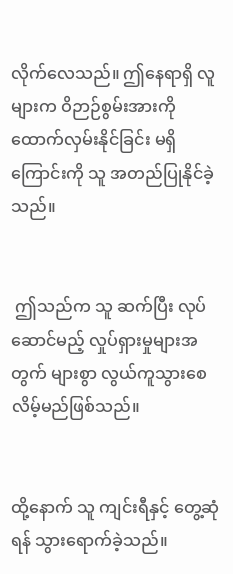လိုက်လေသည်။ ဤနေရာရှိ လူများက ဝိဉာဉ်စွမ်းအားကို ထောက်လှမ်းနိုင်ခြင်း မရှိကြောင်းကို သူ အတည်ပြုနိုင်ခဲ့သည်။


 ဤသည်က သူ ဆက်ပြီး လုပ်ဆောင်မည့် လှုပ်ရှားမှုများအတွက် များစွာ လွယ်ကူသွားစေလိမ့်မည်ဖြစ်သည်။


ထို့နောက် သူ ကျင်းရီနှင့် တွေ့ဆုံရန် သွားရောက်ခဲ့သည်။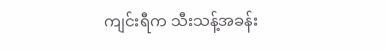ကျင်းရီက သီးသန့်အခန်း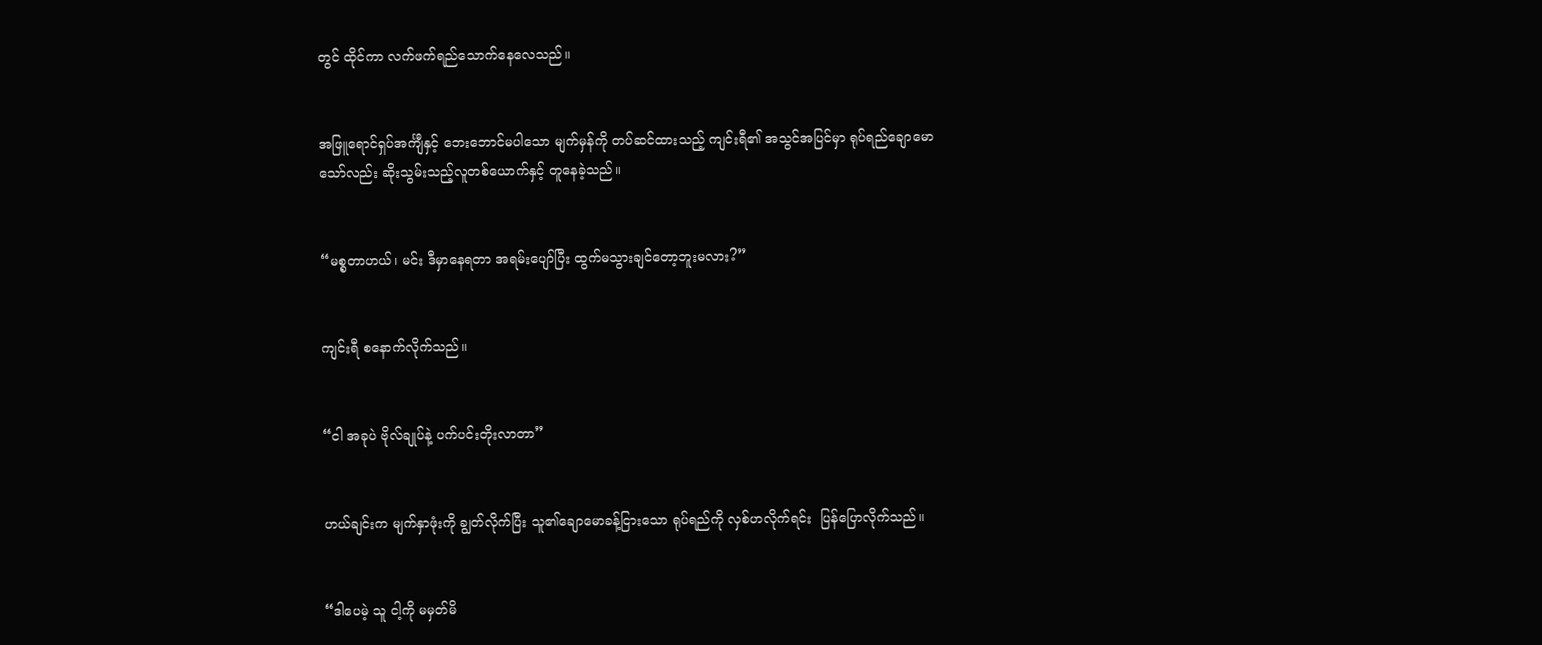တွင် ထိုင်ကာ လက်ဖက်ရည်သောက်နေလေသည်။


အဖြူရောင်ရှပ်အင်္ကျီနှင့် ဘေးဘောင်မပါသော မျက်မှန်ကို တပ်ဆင်ထားသည့် ကျင်းရီ၏ အသွင်အပြင်မှာ ရုပ်ရည်ချောမောသော်လည်း ဆိုးသွမ်းသည့်လူတစ်ယောက်နှင့် တူနေခဲ့သည်။


“မစ္စတာဟယ်၊ မင်း ဒီမှာနေရတာ အရမ်းပျော်ပြီး ထွက်မသွားချင်တော့ဘူးမလား?”


ကျင်းရီ စနောက်လိုက်သည်။


“ငါ အခုပဲ ဗိုလ်ချုပ်နဲ့ ပက်ပင်းတိုးလာတာ”


ဟယ်ချင်းက မျက်နှာဖုံးကို ချွတ်လိုက်ပြီး သူ၏ချောမောခန့်ငြားသော ရုပ်ရည်ကို လှစ်ဟလိုက်ရင်း  ပြန်ပြောလိုက်သည်။


“ဒါပေမဲ့ သူ ငါ့ကို မမှတ်မိ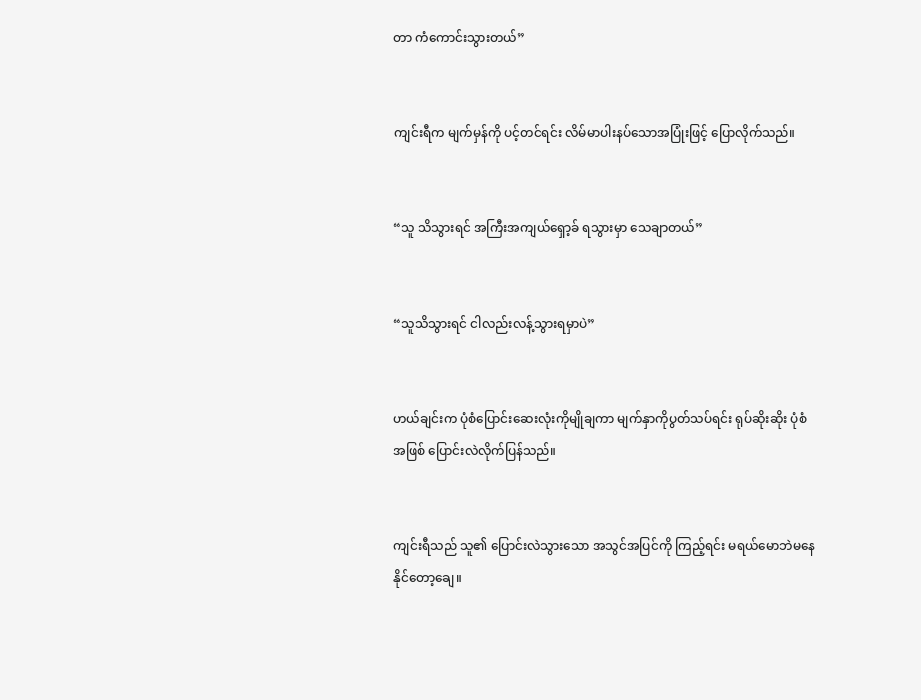တာ ကံကောင်းသွားတယ်”


ကျင်းရီက မျက်မှန်ကို ပင့်တင်ရင်း လိမ်မာပါးနပ်သောအပြုံးဖြင့် ပြောလိုက်သည်။


“သူ သိသွားရင် အကြီးအကျယ်ရှော့ခ် ရသွားမှာ သေချာတယ်”


“သူသိသွားရင် ငါလည်းလန့်သွားရမှာပဲ”


ဟယ်ချင်းက ပုံစံပြောင်းဆေးလုံးကိုမျိုချကာ မျက်နှာကိုပွတ်သပ်ရင်း ရုပ်ဆိုးဆိုး ပုံစံအဖြစ် ပြောင်းလဲလိုက်ပြန်သည်။


ကျင်းရီသည် သူ၏ ပြောင်းလဲသွားသော အသွင်အပြင်ကို ကြည့်ရင်း မရယ်မောဘဲမနေနိုင်တော့ချေ။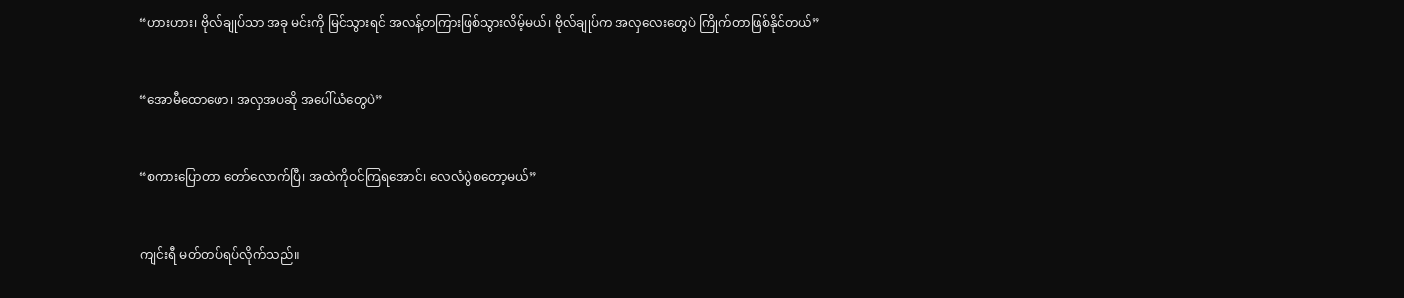“ဟားဟား၊ ဗိုလ်ချုပ်သာ အခု မင်းကို မြင်သွားရင် အလန့်တကြားဖြစ်သွားလိမ့်မယ်၊ ဗိုလ်ချုပ်က အလှလေးတွေပဲ ကြိုက်တာဖြစ်နိုင်တယ်”


“အောမီထောဖော၊ အလှအပဆို အပေါ်ယံတွေပဲ”


“စကားပြောတာ တော်လောက်ပြီ၊ အထဲကိုဝင်ကြရအောင်၊ လေလံပွဲစတော့မယ်”


ကျင်းရီ မတ်တပ်ရပ်လိုက်သည်။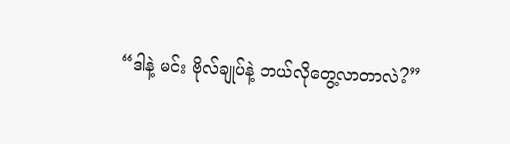“ဒါနဲ့ မင်း ဗိုလ်ချုပ်နဲ့ ဘယ်လိုတွေ့လာတာလဲ?”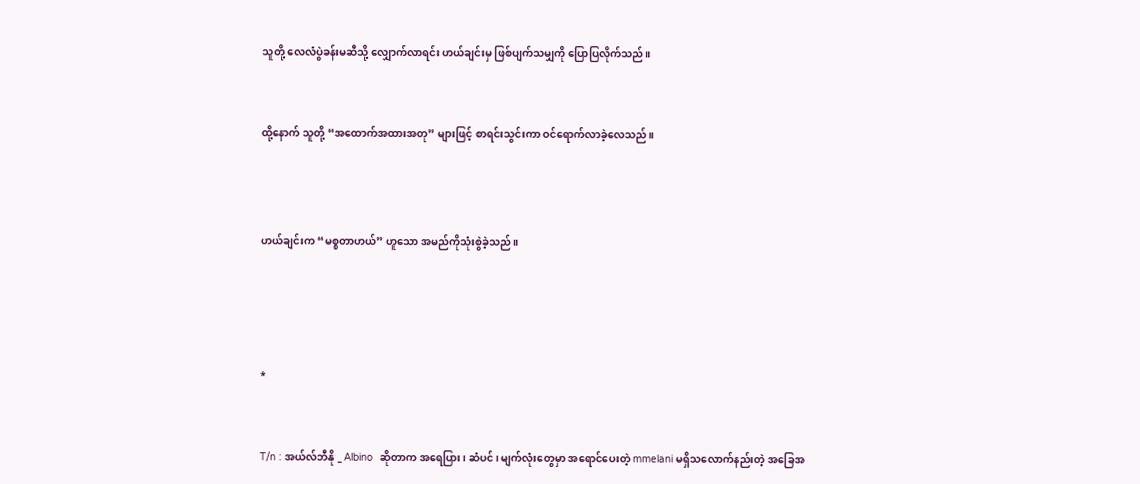သူတို့ လေလံပွဲခန်းမဆီသို့ လျှောက်လာရင်း ဟယ်ချင်းမှ ဖြစ်ပျက်သမျှကို ပြောပြလိုက်သည်။


ထို့နောက် သူတို့ “အထောက်အထားအတု” များဖြင့် စာရင်းသွင်းကာ ဝင်ရောက်လာခဲ့လေသည်။



ဟယ်ချင်းက “မစ္စတာဟယ်” ဟူသော အမည်ကိုသုံးစွဲခဲ့သည်။




*


T/n : အယ်လ်ဘီနို _ Albino  ဆိုတာက အရေပြား၊ ဆံပင်၊ မျက်လုံးတွေမှာ အရောင်ပေးတဲ့ mmelani မရှိသလောက်နည်းတဲ့ အခြေအ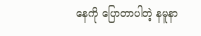နေကို ပြောတာပါတဲ့ နမူနာ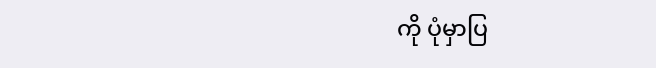ကို ပုံမှာပြ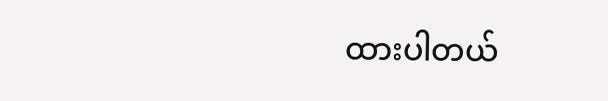ထားပါတယ်